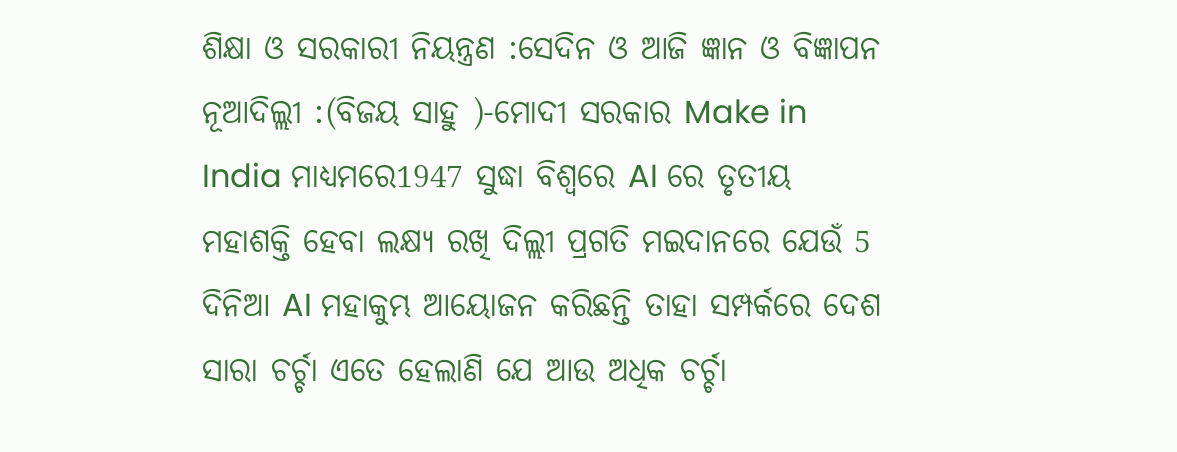ଶିକ୍ଷା ଓ ସରକାରୀ ନିୟନ୍ତ୍ରଣ :ସେଦିନ ଓ ଆଜି ଜ୍ଞାନ ଓ ବିଜ୍ଞାପନ
ନୂଆଦିଲ୍ଲୀ :(ବିଜୟ ସାହୁ )-ମୋଦୀ ସରକାର Make in India ମାଧ୍ୟମରେ1947 ସୁଦ୍ଧା ବିଶ୍ୱରେ AI ରେ ତୃତୀୟ ମହାଶକ୍ତି ହେବା ଲକ୍ଷ୍ୟ ରଖି ଦିଲ୍ଲୀ ପ୍ରଗତି ମଇଦାନରେ ଯେଉଁ 5 ଦିନିଆ AI ମହାକୁମ୍ଭ ଆୟୋଜନ କରିଛନ୍ତି ତାହା ସମ୍ପର୍କରେ ଦେଶ ସାରା ଚର୍ଚ୍ଚା ଏତେ ହେଲାଣି ଯେ ଆଉ ଅଧିକ ଚର୍ଚ୍ଚା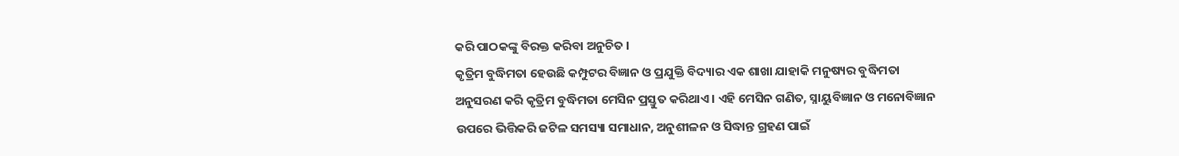କରି ପାଠକଙ୍କୁ ବିରକ୍ତ କରିବା ଅନୁଚିତ ।
କୃତ୍ରିମ ବୁଦ୍ଧିମତା ହେଉଛି କମ୍ପୁଟର ବିଜ୍ଞାନ ଓ ପ୍ରଯୁକ୍ତି ବିଦ୍ୟାର ଏକ ଶାଖା ଯାହାକି ମନୁଷ୍ୟର ବୁଦ୍ଧିମତା ଅନୁସରଣ କରି କୃତ୍ରିମ ବୁଦ୍ଧିମତା ମେସିନ ପ୍ରସ୍ତୁତ କରିଥାଏ । ଏହି ମେସିନ ଗଣିତ, ସ୍ନାୟୁବିଜ୍ଞାନ ଓ ମନୋବିଜ୍ଞାନ ଉପରେ ଭିତ୍ତିକରି ଜଟିଳ ସମସ୍ୟା ସମାଧାନ, ଅନୁଶୀଳନ ଓ ସିଦ୍ଧାନ୍ତ ଗ୍ରହଣ ପାଇଁ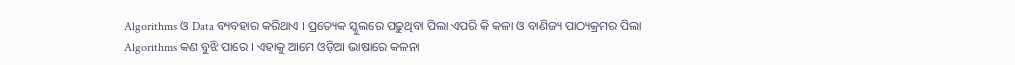Algorithms ଓ Data ବ୍ୟବହାର କରିଥାଏ । ପ୍ରତ୍ୟେକ ସ୍କୁଲରେ ପଢୁଥିବା ପିଲା ଏପରି କି କଳା ଓ ବାଣିଜ୍ୟ ପାଠ୍ୟକ୍ରମର ପିଲା Algorithms କଣ ବୁଝି ପାରେ । ଏହାକୁ ଆମେ ଓଡ଼ିଆ ଭାଷାରେ କଳନା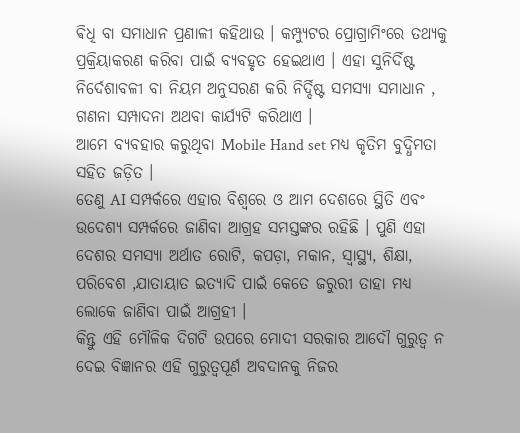ଵିଧି ବା ସମାଧାନ ପ୍ରଣାଳୀ କହିଥାଉ । କମ୍ପ୍ୟୁଟର ପ୍ରୋଗ୍ରାମିଂରେ ତଥ୍ୟକୁ ପ୍ରକ୍ରିୟାକରଣ କରିବା ପାଇଁ ବ୍ୟବହୃତ ହେଇଥାଏ । ଏହା ସୁନିର୍ଦିଷ୍ଟ ନିର୍ଦେଶାବଳୀ ବା ନିୟମ ଅନୁସରଣ କରି ନିର୍ଦ୍ଦିଷ୍ଟ ସମସ୍ୟା ସମାଧାନ , ଗଣନା ସମ୍ପାଦନା ଅଥବା କାର୍ଯ୍ୟଟି କରିଥାଏ ।
ଆମେ ବ୍ୟବହାର କରୁଥିବା Mobile Hand set ମଧ୍ୟ କୃତିମ ବୁଦ୍ଧିମତା ସହିତ ଜଡ଼ିତ ।
ତେଣୁ AI ସମ୍ପର୍କରେ ଏହାର ବିଶ୍ୱରେ ଓ ଆମ ଦେଶରେ ସ୍ଥିତି ଏବଂ ଉଦେଶ୍ୟ ସମ୍ପର୍କରେ ଜାଣିବା ଆଗ୍ରହ ସମସ୍ତଙ୍କର ରହିଛି । ପୁଣି ଏହା ଦେଶର ସମସ୍ୟା ଅର୍ଥାତ ରୋଟି, କପଡ଼ା, ମକାନ, ସ୍ୱାସ୍ଥ୍ୟ, ଶିକ୍ଷା, ପରିବେଶ ,ଯାତାୟାତ ଇତ୍ୟାଦି ପାଇଁ କେତେ ଜରୁରୀ ତାହା ମଧ୍ୟ ଲୋକେ ଜାଣିବା ପାଇଁ ଆଗ୍ରହୀ ।
କିନ୍ତୁ ଏହି ମୌଳିକ ଦିଗଟି ଉପରେ ମୋଦୀ ସରକାର ଆଦୌ ଗୁରୁତ୍ୱ ନ ଦେଇ ବିଜ୍ଞାନର ଏହି ଗୁରୁତ୍ୱପୂର୍ଣ ଅବଦାନକୁ ନିଜର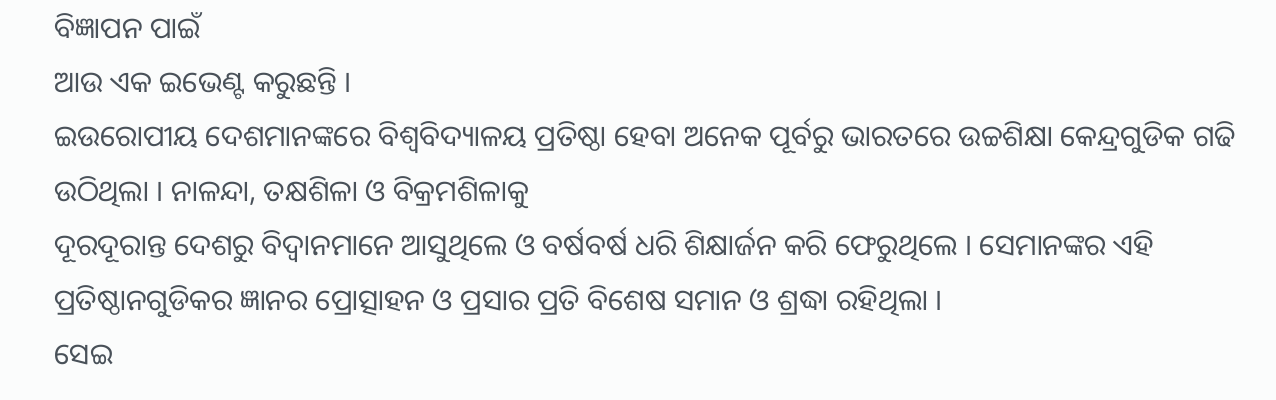ବିଜ୍ଞାପନ ପାଇଁ
ଆଉ ଏକ ଇଭେଣ୍ଟ କରୁଛନ୍ତି ।
ଇଉରୋପୀୟ ଦେଶମାନଙ୍କରେ ବିଶ୍ୱବିଦ୍ୟାଳୟ ପ୍ରତିଷ୍ଠା ହେବା ଅନେକ ପୂର୍ବରୁ ଭାରତରେ ଉଚ୍ଚଶିକ୍ଷା କେନ୍ଦ୍ରଗୁଡିକ ଗଢି ଉଠିଥିଲା । ନାଳନ୍ଦା, ତକ୍ଷଶିଳା ଓ ବିକ୍ରମଶିଳାକୁ
ଦୂରଦୂରାନ୍ତ ଦେଶରୁ ବିଦ୍ୱାନମାନେ ଆସୁଥିଲେ ଓ ବର୍ଷବର୍ଷ ଧରି ଶିକ୍ଷାର୍ଜନ କରି ଫେରୁଥିଲେ । ସେମାନଙ୍କର ଏହି ପ୍ରତିଷ୍ଠାନଗୁଡିକର ଜ୍ଞାନର ପ୍ରୋତ୍ସାହନ ଓ ପ୍ରସାର ପ୍ରତି ବିଶେଷ ସମାନ ଓ ଶ୍ରଦ୍ଧା ରହିଥିଲା ।
ସେଇ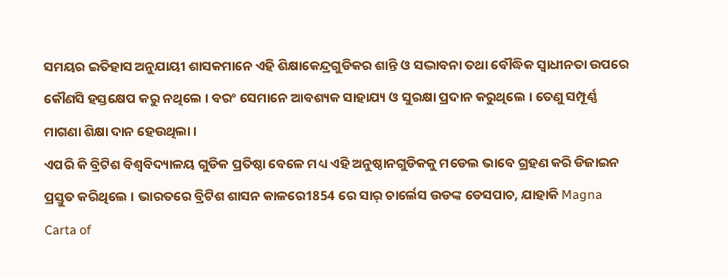ସମୟର ଇତିହାସ ଅନୁଯାୟୀ ଶାସକମାନେ ଏହି ଶିକ୍ଷାକେନ୍ଦ୍ରଗୁଡିକର ଶାନ୍ତି ଓ ସଦ୍ଭାବନା ତଥା ବୌଦ୍ଧିକ ସ୍ୱାଧୀନତା ଉପରେ କୌଣସି ହସ୍ତକ୍ଷେପ କରୁ ନଥିଲେ । ବରଂ ସେମାନେ ଆବଶ୍ୟକ ସାହାଯ୍ୟ ଓ ସୁରକ୍ଷା ପ୍ରଦାନ କରୁଥିଲେ । ତେଣୁ ସମ୍ପୂର୍ଣ୍ଣ ମାଗଣା ଶିକ୍ଷା ଦାନ ହେଉଥିଲା ।
ଏପରି କି ବ୍ରିଟିଶ ବିଶ୍ୱବିଦ୍ୟାଳୟ ଗୁଡିକ ପ୍ରତିଷ୍ଠା ବେଳେ ମଧ୍ୟ ଏହି ଅନୁଷ୍ଠାନଗୁଡିକକୁ ମଡେଲ ଭାବେ ଗ୍ରହଣ କରି ଡିଜାଇନ ପ୍ରସ୍ତୁତ କରିଥିଲେ । ଭାରତରେ ବ୍ରିଟିଶ ଶାସନ କାଳରେ1854 ରେ ସାର୍ ଚାର୍ଲେସ ଉଡଙ୍କ ଡେସପାଚ, ଯାହାକି Magna Carta of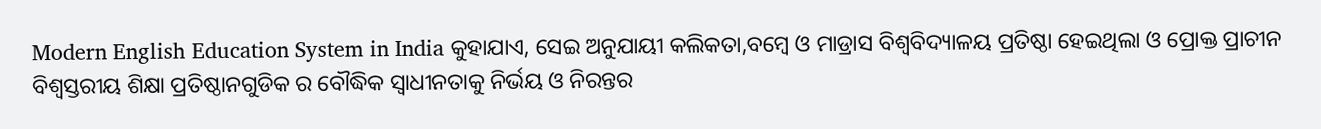Modern English Education System in India କୁହାଯାଏ, ସେଇ ଅନୁଯାୟୀ କଲିକତା,ବମ୍ବେ ଓ ମାଡ୍ରାସ ବିଶ୍ୱବିଦ୍ୟାଳୟ ପ୍ରତିଷ୍ଠା ହେଇଥିଲା ଓ ପ୍ରୋକ୍ତ ପ୍ରାଚୀନ ବିଶ୍ୱସ୍ତରୀୟ ଶିକ୍ଷା ପ୍ରତିଷ୍ଠାନଗୁଡିକ ର ବୌଦ୍ଧିକ ସ୍ୱାଧୀନତାକୁ ନିର୍ଭୟ ଓ ନିରନ୍ତର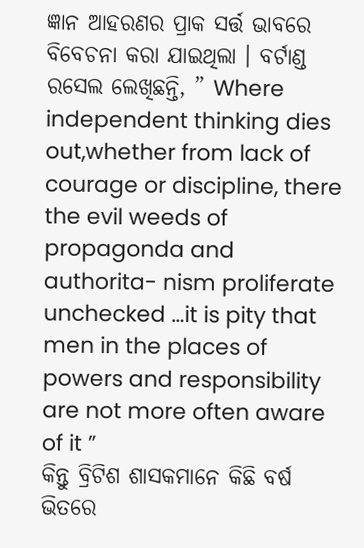ଜ୍ଞାନ ଆହରଣର ପ୍ରାକ ସର୍ତ୍ତ ଭାବରେ ବିବେଚନା କରା ଯାଇଥିଲା । ବର୍ଟାଣ୍ଡ ରସେଲ ଲେଖିଛନ୍ତି, ” Where independent thinking dies out,whether from lack of courage or discipline, there the evil weeds of propagonda and authorita- nism proliferate unchecked …it is pity that men in the places of powers and responsibility are not more often aware of it ”
କିନ୍ତୁ ବ୍ରିଟିଶ ଶାସକମାନେ କିଛି ବର୍ଷ ଭିତରେ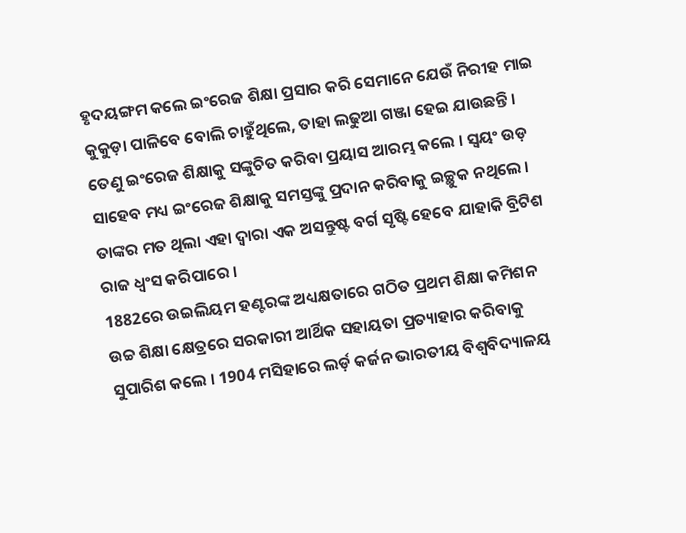ହୃଦୟଙ୍ଗମ କଲେ ଇଂରେଜ ଶିକ୍ଷା ପ୍ରସାର କରି ସେମାନେ ଯେଉଁ ନିରୀହ ମାଇ କୁକୁଡ଼ା ପାଳିବେ ବୋଲି ଚାହୁଁଥିଲେ, ତାହା ଲଢୁଆ ଗଞ୍ଜା ହେଇ ଯାଉଛନ୍ତି । ତେଣୁ ଇଂରେଜ ଶିକ୍ଷାକୁ ସଙ୍କୁଚିତ କରିବା ପ୍ରୟାସ ଆରମ୍ଭ କଲେ । ସ୍ୱୟଂ ଉଡ଼ ସାହେବ ମଧ୍ୟ ଇଂରେଜ ଶିକ୍ଷାକୁ ସମସ୍ତଙ୍କୁ ପ୍ରଦାନ କରିବାକୁ ଇଚ୍ଛୁକ ନଥିଲେ । ତାଙ୍କର ମତ ଥିଲା ଏହା ଦ୍ଵାରା ଏକ ଅସନ୍ତୁଷ୍ଟ ବର୍ଗ ସୃଷ୍ଟି ହେବେ ଯାହାକି ବ୍ରିଟିଶ ରାଜ ଧ୍ୱଂସ କରିପାରେ ।
1882ରେ ଉଇଲିୟମ ହଣ୍ଟରଙ୍କ ଅଧ୍ୟକ୍ଷତାରେ ଗଠିତ ପ୍ରଥମ ଶିକ୍ଷା କମିଶନ ଉଚ୍ଚ ଶିକ୍ଷା କ୍ଷେତ୍ରରେ ସରକାରୀ ଆର୍ଥିକ ସହାୟତା ପ୍ରତ୍ୟାହାର କରିବାକୁ ସୁପାରିଶ କଲେ । 1904 ମସିହାରେ ଲର୍ଡ଼ କର୍ଜନ ଭାରତୀୟ ବିଶ୍ୱବିଦ୍ୟାଳୟ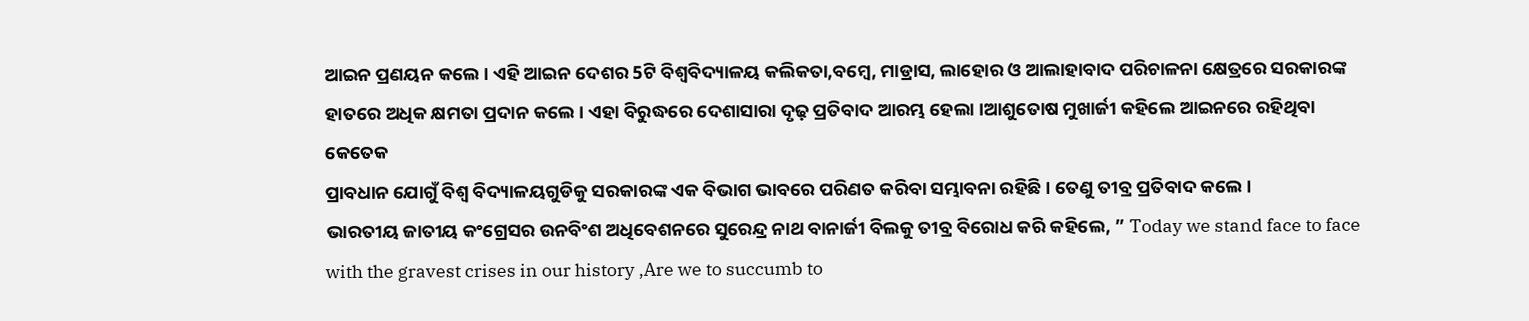ଆଇନ ପ୍ରଣୟନ କଲେ । ଏହି ଆଇନ ଦେଶର 5ଟି ବିଶ୍ୱବିଦ୍ୟାଳୟ କଲିକତା,ବମ୍ବେ, ମାଡ୍ରାସ, ଲାହୋର ଓ ଆଲାହାବାଦ ପରିଚାଳନା କ୍ଷେତ୍ରରେ ସରକାରଙ୍କ ହାତରେ ଅଧିକ କ୍ଷମତା ପ୍ରଦାନ କଲେ । ଏହା ବିରୁଦ୍ଧରେ ଦେଶାସାରା ଦୃଢ଼ ପ୍ରତିବାଦ ଆରମ୍ଭ ହେଲା ।ଆଶୁତୋଷ ମୁଖାର୍ଜୀ କହିଲେ ଆଇନରେ ରହିଥିବା କେତେକ
ପ୍ରାବଧାନ ଯୋଗୁଁ ବିଶ୍ଵ ବିଦ୍ୟାଳୟଗୁଡିକୁ ସରକାରଙ୍କ ଏକ ବିଭାଗ ଭାବରେ ପରିଣତ କରିବା ସମ୍ଭାବନା ରହିଛି । ତେଣୁ ତୀବ୍ର ପ୍ରତିବାଦ କଲେ ।
ଭାରତୀୟ ଜାତୀୟ କଂଗ୍ରେସର ଉନବିଂଶ ଅଧିବେଶନରେ ସୁରେନ୍ଦ୍ର ନାଥ ବାନାର୍ଜୀ ବିଲକୁ ତୀବ୍ର ବିରୋଧ କରି କହିଲେ, ” Today we stand face to face with the gravest crises in our history ,Are we to succumb to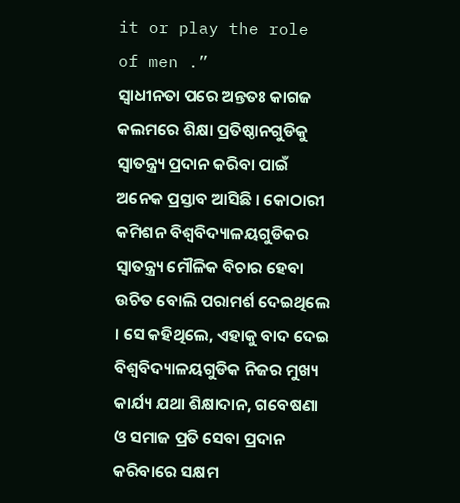it or play the role of men .”
ସ୍ୱାଧୀନତା ପରେ ଅନ୍ତତଃ କାଗଜ କଲମରେ ଶିକ୍ଷା ପ୍ରତିଷ୍ଠାନଗୁଡିକୁ ସ୍ୱାତନ୍ତ୍ର୍ୟ ପ୍ରଦାନ କରିବା ପାଇଁ ଅନେକ ପ୍ରସ୍ତାବ ଆସିଛି । କୋଠାରୀ କମିଶନ ବିଶ୍ୱବିଦ୍ୟାଳୟଗୁଡିକର ସ୍ୱାତନ୍ତ୍ର୍ୟ ମୌଳିକ ବିଚାର ହେବା ଉଚିତ ବୋଲି ପରାମର୍ଶ ଦେଇଥିଲେ । ସେ କହିଥିଲେ, ଏହାକୁ ବାଦ ଦେଇ ବିଶ୍ୱବିଦ୍ୟାଳୟଗୁଡିକ ନିଜର ମୁଖ୍ୟ କାର୍ଯ୍ୟ ଯଥା ଶିକ୍ଷାଦାନ, ଗବେଷଣା ଓ ସମାଜ ପ୍ରତି ସେବା ପ୍ରଦାନ
କରିବାରେ ସକ୍ଷମ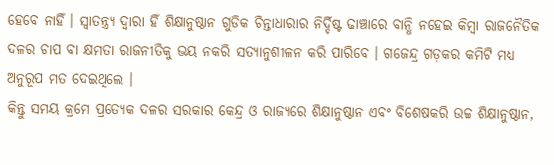ହେବେ ନାହିଁ । ସ୍ୱାତନ୍ତ୍ର୍ୟ ଦ୍ଵାରା ହିଁ ଶିକ୍ଷାନୁଷ୍ଠାନ ଗୁଡିକ ଚିନ୍ତାଧାରାର ନିର୍ଦ୍ଦିଷ୍ଟ ଢାଞ୍ଚାରେ ବାନ୍ଧି ନହେଇ କିମ୍ବା ରାଜନୈତିକ ଦଳର ଚାପ ବା କ୍ଷମତା ରାଜନୀତିକୁ ଭୟ ନକରି ସତ୍ୟାନୁଶୀଳନ କରି ପାରିବେ । ଗଜେନ୍ଦ୍ର ଗଡ଼କର କମିଟି ମଧ୍ୟ ଅନୁରୂପ ମତ ଦେଇଥିଲେ ।
କିନ୍ତୁ ସମୟ କ୍ରମେ ପ୍ରତ୍ୟେକ ଦଳର ସରକାର କେନ୍ଦ୍ର ଓ ରାଜ୍ୟରେ ଶିକ୍ଷାନୁଷ୍ଠାନ ଏବଂ ବିଶେଷକରି ଉଚ୍ଚ ଶିକ୍ଷାନୁଷ୍ଠାନ,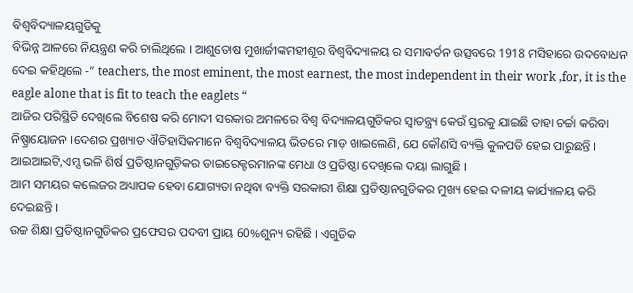ବିଶ୍ୱବିଦ୍ୟାଳୟଗୁଡିକୁ
ବିଭିନ୍ନ ଆଳରେ ନିୟନ୍ତ୍ରଣ କରି ଚାଲିଥିଲେ । ଆଶୁତୋଷ ମୁଖାର୍ଜୀଙ୍କମହୀଶୂର ବିଶ୍ୱବିଦ୍ୟାଳୟ ର ସମାଵର୍ତନ ଉତ୍ସବରେ 1918 ମସିହାରେ ଉଦବୋଧନ ଦେଇ କହିଥିଲେ -” teachers, the most eminent, the most earnest, the most independent in their work ,for, it is the eagle alone that is fit to teach the eaglets “
ଆଜିର ପରିସ୍ଥିତି ଦେଖିଲେ ବିଶେଷ କରି ମୋଦୀ ସରକାର ଅମଳରେ ବିଶ୍ୱ ବିଦ୍ୟାଳୟଗୁଡିକର ସ୍ୱାତନ୍ତ୍ର୍ୟ କେଉଁ ସ୍ତରକୁ ଯାଇଛି ତାହା ଚର୍ଚ୍ଚା କରିବା ନିଷ୍ପ୍ରାୟୋଜନ ।ଦେଶର ପ୍ରଖ୍ୟାତ ଐତିହାସିକମାନେ ବିଶ୍ୱବିଦ୍ୟାଳୟ ଭିତରେ ମାଡ଼ ଖାଇଲେଣି, ଯେ କୌଣସି ବ୍ୟକ୍ତି କୁଳପତି ହେଇ ପାରୁଛନ୍ତି ।
ଆଇଆଇଟି,ଏମ୍ସ ଭଳି ଶିର୍ଷ ପ୍ରତିଷ୍ଠାନଗୁଡ଼ିକର ଡାଇରେକ୍ଟରମାନଙ୍କ ମେଧା ଓ ପ୍ରତିଷ୍ଠା ଦେଖିଲେ ଦୟା ଲାଗୁଛି ।
ଆମ ସମୟର କଲେଜର ଅଧ୍ୟାପକ ହେବା ଯୋଗ୍ୟତା ନଥିବା ବ୍ୟକ୍ତି ସରକାରୀ ଶିକ୍ଷା ପ୍ରତିଷ୍ଠାନଗୁଡିକର ମୁଖ୍ୟ ହେଇ ଦଳୀୟ କାର୍ଯ୍ୟାଳୟ କରି ଦେଇଛନ୍ତି ।
ଉଚ୍ଚ ଶିକ୍ଷା ପ୍ରତିଷ୍ଠାନଗୁଡିକର ପ୍ରଫେସର ପଦବୀ ପ୍ରାୟ 60%ଶୁନ୍ୟ ରହିଛି । ଏଗୁଡିକ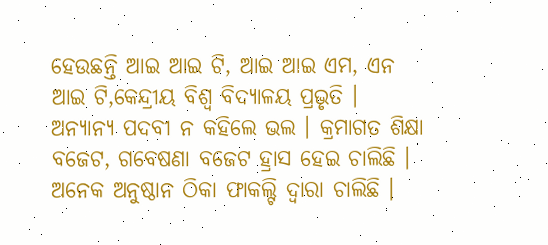ହେଉଛନ୍ତି ଆଇ ଆଇ ଟି, ଆଇ ଆଇ ଏମ, ଏନ ଆଇ ଟି,କେନ୍ଦ୍ରୀୟ ବିଶ୍ୱ ବିଦ୍ୟାଳୟ ପ୍ରଭୃତି ।
ଅନ୍ୟାନ୍ୟ ପଦବୀ ନ କହିଲେ ଭଲ । କ୍ରମାଗତ ଶିକ୍ଷା ବଜେଟ, ଗବେଷଣା ବଜେଟ ହ୍ରାସ ହେଇ ଚାଲିଛି । ଅନେକ ଅନୁଷ୍ଠାନ ଠିକା ଫାକଲ୍ଟି ଦ୍ଵାରା ଚାଲିଛି ।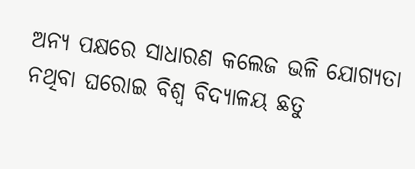ଅନ୍ୟ ପକ୍ଷରେ ସାଧାରଣ କଲେଜ ଭଳି ଯୋଗ୍ୟତା ନଥିବା ଘରୋଇ ବିଶ୍ଵ ବିଦ୍ୟାଳୟ ଛତୁ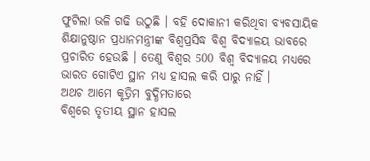ଫୁଟିଲା ଭଳି ଗଢି ଉଠୁଛି । ବହି ଦୋକାନୀ କରିଥିବା ବ୍ୟବସାୟିକ ଶିକ୍ଷାନୁଷ୍ଠାନ ପ୍ରଧାନମନ୍ତ୍ରୀଙ୍କ ବିଶ୍ୱପ୍ରସିଦ୍ଧ ବିଶ୍ଵ ବିଦ୍ୟାଳୟ ଭାବରେ ପ୍ରଚାରିତ ହେଉଛି । ତେଣୁ ବିଶ୍ୱର 500 ବିଶ୍ଵ ବିଦ୍ୟାଳୟ ମଧ୍ୟରେ ଭାରତ ଗୋଟିଏ ସ୍ଥାନ ମଧ୍ୟ ହାସଲ କରି ପାରୁ ନାହିଁ ।
ଅଥଚ ଆମେ କୃତ୍ରିମ ବୁଦ୍ଧିମତାରେ
ବିଶ୍ୱରେ ତୃତୀୟ ସ୍ଥାନ ହାସଲ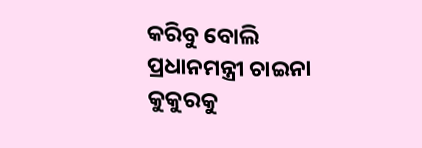କରିବୁ ବୋଲି ପ୍ରଧାନମନ୍ତ୍ରୀ ଚାଇନା କୁକୁରକୁ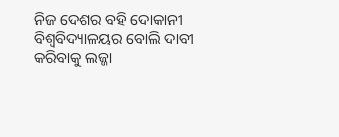ନିଜ ଦେଶର ବହି ଦୋକାନୀ ବିଶ୍ୱବିଦ୍ୟାଳୟର ବୋଲି ଦାବୀ କରିବାକୁ ଲଜ୍ଜା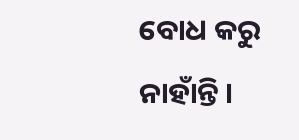ବୋଧ କରୁ ନାହାଁନ୍ତି ।